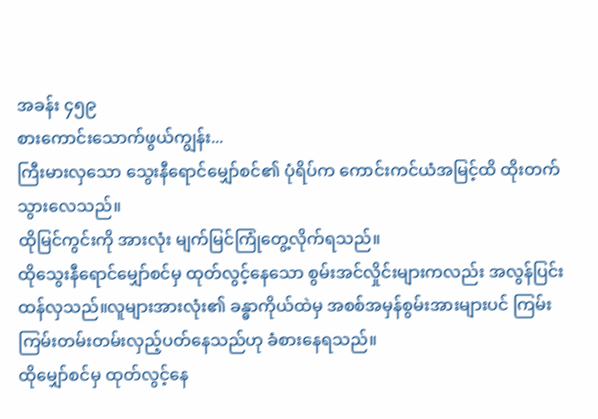အခန်း ၄၅၉
စားကောင်းသောက်ဖွယ်ကျွန်း...
ကြီးမားလှသော သွေးနီရောင်မျှော်စင်၏ ပုံရိပ်က ကောင်းကင်ယံအမြင့်ထိ ထိုးတက်သွားလေသည်။
ထိုမြင်ကွင်းကို အားလုံး မျက်မြင်ကြုံတွေ့လိုက်ရသည်။
ထိုသွေးနီရောင်မျှော်စင်မှ ထုတ်လွင့်နေသော စွမ်းအင်လှိုင်းများကလည်း အလွန်ပြင်းထန်လှသည်။လူများအားလုံး၏ ခန္ဓာကိုယ်ထဲမှ အစစ်အမှန်စွမ်းအားများပင် ကြမ်းကြမ်းတမ်းတမ်းလှည့်ပတ်နေသည်ဟု ခံစားနေရသည်။
ထိုမျှော်စင်မှ ထုတ်လွင့်နေ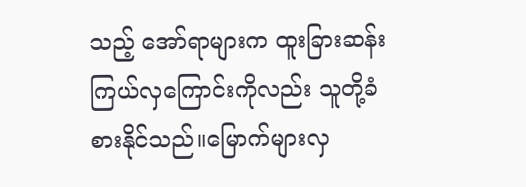သည့် အော်ရာများက ထူးခြားဆန်းကြယ်လှကြောင်းကိုလည်း သူတို့ခံစားနိုင်သည်။မြောက်များလှ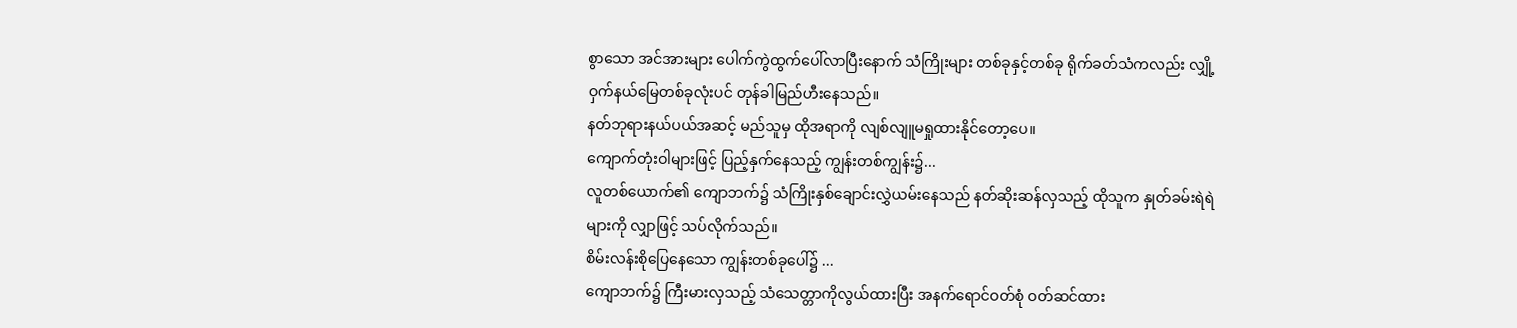စွာသော အင်အားများ ပေါက်ကွဲထွက်ပေါ်လာပြီးနောက် သံကြိုးများ တစ်ခုနှင့်တစ်ခု ရိုက်ခတ်သံကလည်း လျှို့ဝှက်နယ်မြေတစ်ခုလုံးပင် တုန်ခါမြည်ဟီးနေသည်။
နတ်ဘုရားနယ်ပယ်အဆင့် မည်သူမှ ထိုအရာကို လျစ်လျူမရှုထားနိုင်တော့ပေ။
ကျောက်တုံးဝါများဖြင့် ပြည့်နှက်နေသည့် ကျွန်းတစ်ကျွန်း၌...
လူတစ်ယောက်၏ ကျောဘက်၌ သံကြိုးနှစ်ချောင်းလွှဲယမ်းနေသည် နတ်ဆိုးဆန်လှသည့် ထိုသူက နှုတ်ခမ်းရဲရဲများကို လျှာဖြင့် သပ်လိုက်သည်။
စိမ်းလန်းစိုပြေနေသော ကျွန်းတစ်ခုပေါ်၌ ...
ကျောဘက်၌ ကြီးမားလှသည့် သံသေတ္တာကိုလွယ်ထားပြီး အနက်ရောင်ဝတ်စုံ ဝတ်ဆင်ထား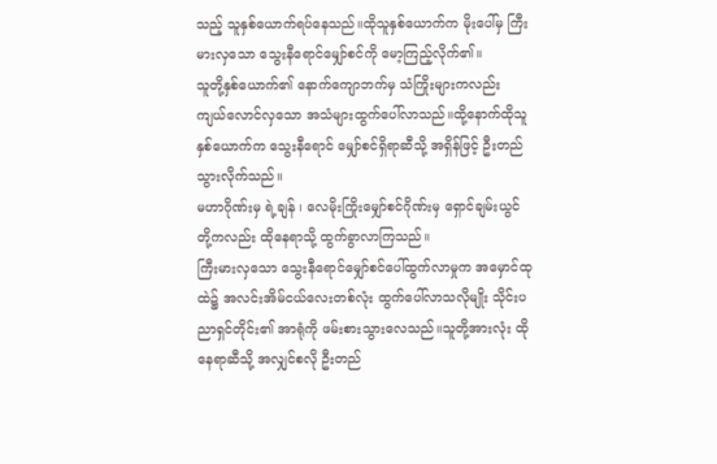သည့် သူနှစ်ယောက်ရပ်နေသည်။ထိုသူနှစ်ယောက်က မိုးပေါ်မှ ကြီးမားလှသော သွေးနီရောင်မျှော်စင်ကို မော့ကြည့်လိုက်၏။
သူတို့နှစ်ယောက်၏ နောက်ကျောဘက်မှ သံကြိုးများကလည်း ကျယ်လောင်လှသော အသံများထွက်ပေါ်လာသည်။ထို့နောက်ထိုသူနှစ်ယောက်က သွေးနီရောင် မျှော်စင်ရှိရာဆီသို့ အရှိန်ဖြင့် ဦးတည်သွားလိုက်သည်။
မဟာဂိုဏ်းမှ ရဲ့ချန် ၊ လေမိုးကြိုးမျှော်စင်ဂိုဏ်းမှ ရှောင်ချမ်းယွင်တို့ကလည်း ထိုနေရာသို့ ထွက်ခွာလာကြသည်။
ကြီးမားလှသော သွေးနီရောင်မျှော်စင်ပေါ်ထွက်လာမှုက အမှောင်ထုထဲ၌ အလင်းအိမ်ငယ်လေးတစ်လုံး ထွက်ပေါ်လာသလိုမျိုး သိုင်းပညာရှင်တိုင်း၏ အာရုံကို ဖမ်းစားသွားလေသည်။သူတို့အားလုံး ထိုနေရာဆီသို့ အလျှင်စလို ဦးတည်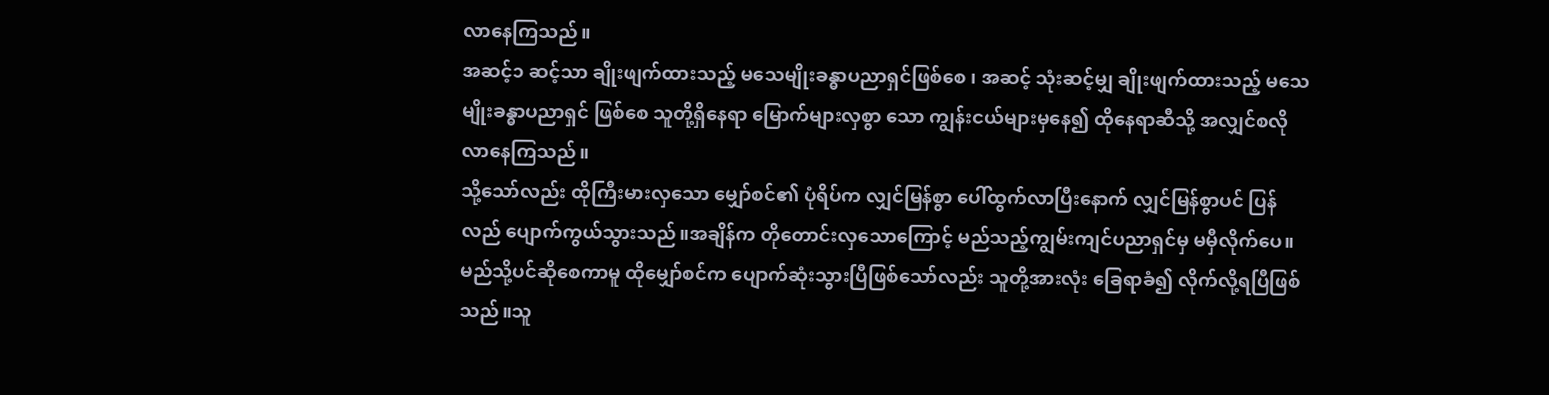လာနေကြသည်။
အဆင့်၁ ဆင့်သာ ချိုးဖျက်ထားသည့် မသေမျိုးခန္ဓာပညာရှင်ဖြစ်စေ ၊ အဆင့် သုံးဆင့်မျှ ချိုးဖျက်ထားသည့် မသေမျိုးခန္ဓာပညာရှင် ဖြစ်စေ သူတို့ရှိနေရာ မြောက်များလှစွာ သော ကျွန်းငယ်များမှနေ၍ ထိုနေရာဆီသို့ အလျှင်စလိုလာနေကြသည်။
သို့သော်လည်း ထိုကြီးမားလှသော မျှော်စင်၏ ပုံရိပ်က လျှင်မြန်စွာ ပေါ်ထွက်လာပြီးနောက် လျှင်မြန်စွာပင် ပြန်လည် ပျောက်ကွယ်သွားသည်။အချိန်က တိုတောင်းလှသောကြောင့် မည်သည့်ကျွမ်းကျင်ပညာရှင်မှ မမှီလိုက်ပေ။
မည်သို့ပင်ဆိုစေကာမူ ထိုမျှော်စင်က ပျောက်ဆုံးသွားပြီဖြစ်သော်လည်း သူတို့အားလုံး ခြေရာခံ၍ လိုက်လို့ရပြီဖြစ်သည်။သူ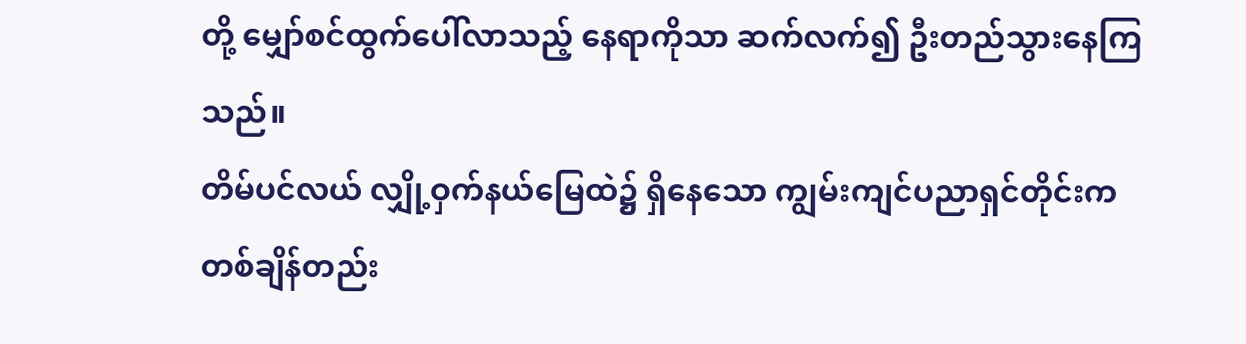တို့ မျှော်စင်ထွက်ပေါ်လာသည့် နေရာကိုသာ ဆက်လက်၍ ဦးတည်သွားနေကြသည်။
တိမ်ပင်လယ် လျှို့ဝှက်နယ်မြေထဲ၌ ရှိနေသော ကျွမ်းကျင်ပညာရှင်တိုင်းက တစ်ချိန်တည်း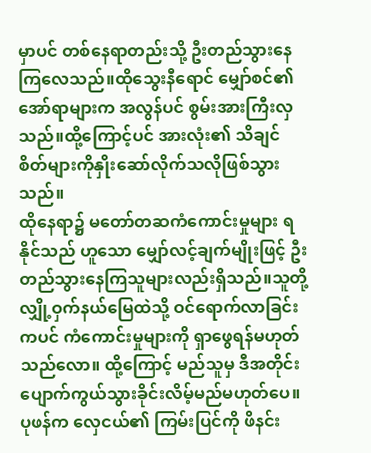မှာပင် တစ်နေရာတည်းသို့ ဦးတည်သွားနေကြလေသည်။ထိုသွေးနီရောင် မျှော်စင်၏ အော်ရာများက အလွန်ပင် စွမ်းအားကြီးလှသည်။ထို့ကြောင့်ပင် အားလုံး၏ သိချင်စိတ်များကိုနှိုးဆော်လိုက်သလိုဖြစ်သွားသည်။
ထိုနေရာ၌ မတော်တဆကံကောင်းမှုများ ရနိုင်သည် ဟူသော မျှော်လင့်ချက်မျိုးဖြင့် ဦးတည်သွားနေကြသူများလည်းရှိသည်။သူတို့ လျှို့ဝှက်နယ်မြေထဲသို့ ဝင်ရောက်လာခြင်းကပင် ကံကောင်းမှုများကို ရှာဖွေရန်မဟုတ်သည်လော။ ထို့ကြောင့် မည်သူမှ ဒီအတိုင်းပျောက်ကွယ်သွားခိုင်းလိမ့်မည်မဟုတ်ပေ။
ပုဖန်က လှေငယ်၏ ကြမ်းပြင်ကို ဖိနင်း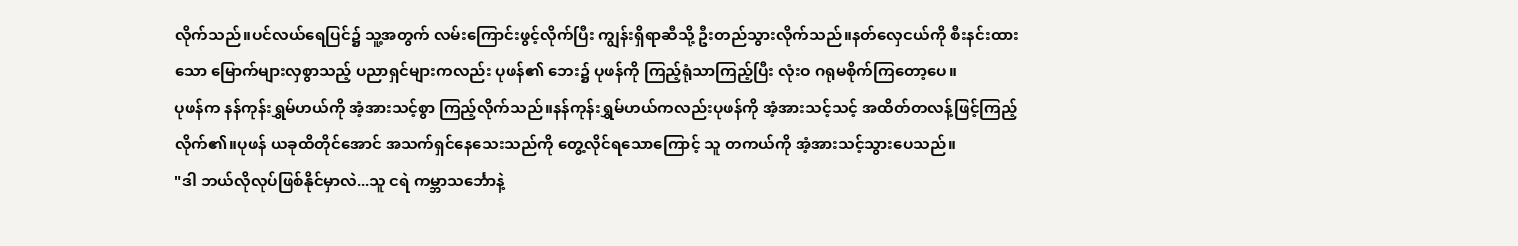လိုက်သည်။ပင်လယ်ရေပြင်၌ သူ့အတွက် လမ်းကြောင်းဖွင့်လိုက်ပြီး ကျွန်းရှိရာဆီသို့ ဦးတည်သွားလိုက်သည်။နတ်လှေငယ်ကို စီးနင်းထားသော မြောက်များလှစွာသည့် ပညာရှင်များကလည်း ပုဖန်၏ ဘေး၌ ပုဖန်ကို ကြည့်ရုံသာကြည့်ပြီး လုံးဝ ဂရုမစိုက်ကြတော့ပေ။
ပုဖန်က နန်ကုန်းရွှမ်ဟယ်ကို အံ့အားသင့်စွာ ကြည့်လိုက်သည်။နန်ကုန်းရွှမ်ဟယ်ကလည်းပုဖန်ကို အံ့အားသင့်သင့် အထိတ်တလန့်ဖြင့်ကြည့်လိုက်၏။ပုဖန် ယခုထိတိုင်အောင် အသက်ရှင်နေသေးသည်ကို တွေ့လိုင်ရသောကြောင့် သူ တကယ်ကို အံ့အားသင့်သွားပေသည်။
"ဒါ ဘယ်လိုလုပ်ဖြစ်နိုင်မှာလဲ...သူ ငရဲ ကမ္ဘာသင်္ဘောနဲ့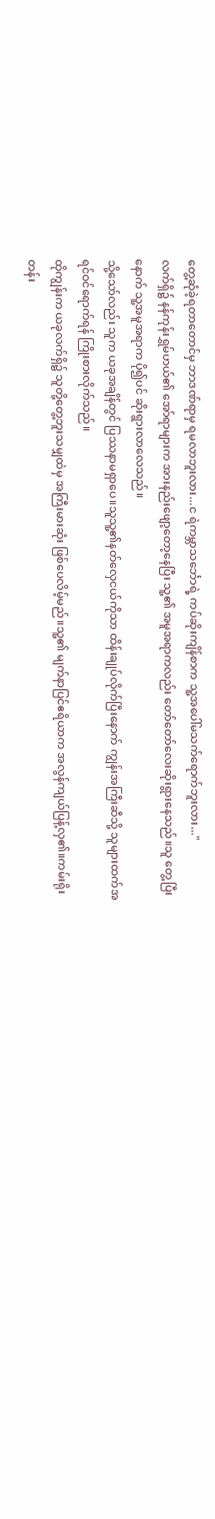တွေ့ဆုံခဲ့ရတာတောင်မှ ဘာဒဏ်ရာမှ ရမလာဘူးလား...င ရဲကမ္ဘာသင်္ဘောရဲ့ ကပ်ဆိုးကျိန်စာက သူ့အပေါ်မသက်ရောက်ဘူးလား..."
လက်ရှိ၌ နန်ကုန်းရွှမ်ဟယ်၏ အော်ရာများက အားနည်းဖျော့တော့နေပြီး သူ့၏ အမူအရာကလည်း တော်တော်လေးဆိုးရွားနေသည်။သူ တွေ့ပြီးနောက် သူ့အမူအရာက ပို၍ပင် ဆိုးရွားလာလေသည်။
သို့သော်လည်း သူက ယခုအချိန်တွင် ပြဿနာမရှာပေ။သူသူ့၏နတ်လှေငယ်ကိုသာ ထိန်းချုပ်လိုက်ပြီးနောက် ကျွန်းအကြီးဆီသို့ သူများထက်အရင်ဝင်ရောက်ရန် ကြိုးစားလိုက်သည်။
ထိုကျွန်းက ယခုလက်ရှိ၌ သူတို့တွေ့ဘူးသမျှထဲမှ အကြီးမားဆုံး ဖြစ်ပေလိမ့်မည်။သူ့၏ မျက်နာပြင်ဧရိယာက အလွန်ကျယ်ပြန့်လှ၏။ကမ်းရိုးတန်း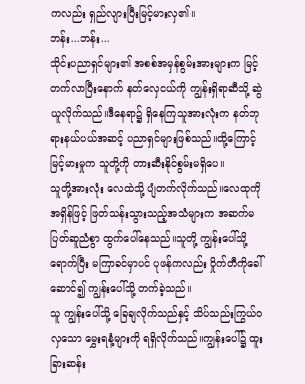ကလည်း ရှည်လျားပြီးမြင့်မားလှ၏။
ဘန်း...ဘန်း...
သိုင်းပညာရှင်များ၏ အစစ်အမှန်စွမ်းအားများက မြင့်တက်လာပြီးနောက် နတ်လှေငယ်ကို ကျွန်းရှိရာဆီသို့ ဆွဲယူလိုက်သည်။ဒီနေရာ၌ ရှိနေကြသူအားလုံးက နတ်ဘုရားနယ်ပယ်အဆင့် ပညာရှင်များဖြစ်သည်။ထို့ကြောင့် မြင့်မားမှုက သူတို့ကို တားဆီးနိုင်စွမ်းမရှိပေ။
သူတို့အားလုံး လေထဲသို့ ပျံတက်လိုက်သည်။လေထုကို အရှိန်ဖြင့် ဖြတ်သန်းသွားသည့်အသံများက အဆက်မပြတ်ဆူညံစွာ ထွက်ပေါ်နေသည်။သူတို့ ကျွန်းပေါ်သို့ ရောက်ပြီး မကြာခင်မှာပင် ပုဖန်ကလည်း ဝှိုက်တီကိုခေါ်ဆောင်၍ ကျွန်းပေါ်သို့ တက်ခဲ့သည်။
သူ ကျွန်းပေါ်သို့ ခြေချလိုက်သည်နှင့် သိပ်သည်းကြွယ်ဝလှသော မွှေးရနံ့များကို ရရှိလိုက်သည်။ကျွန်းပေါ်၌ ထူးခြားဆန်း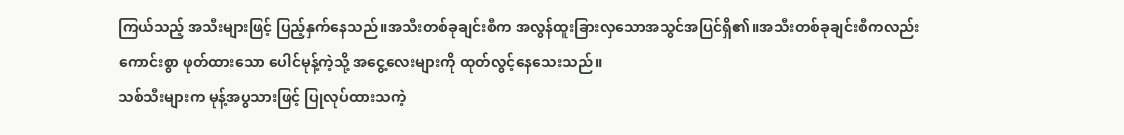ကြယ်သည့် အသီးများဖြင့် ပြည့်နှက်နေသည်။အသီးတစ်ခုချင်းစီက အလွန်ထူးခြားလှသောအသွင်အပြင်ရှိ၏။အသီးတစ်ခုချင်းစီကလည်း ကောင်းစွာ ဖုတ်ထားသော ပေါင်မုန့်ကဲ့သို့ အငွေ့လေးများကို ထုတ်လွင့်နေသေးသည်။
သစ်သီးများက မုန့်အပွသားဖြင့် ပြုလုပ်ထားသကဲ့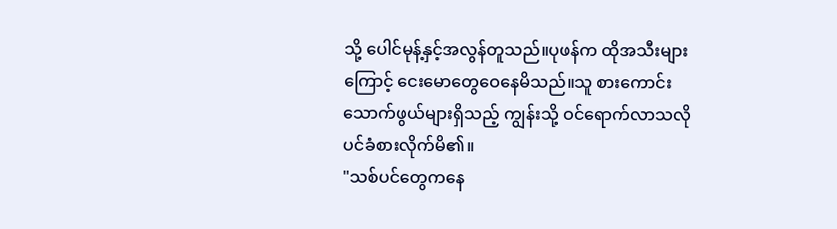သို့ ပေါင်မုန့်နှင့်အလွန်တူသည်။ပုဖန်က ထိုအသီးများကြောင့် ငေးမောတွေဝေနေမိသည်။သူ စားကောင်းသောက်ဖွယ်များရှိသည့် ကျွန်းသို့ ဝင်ရောက်လာသလိုပင်ခံစားလိုက်မိ၏။
"သစ်ပင်တွေကနေ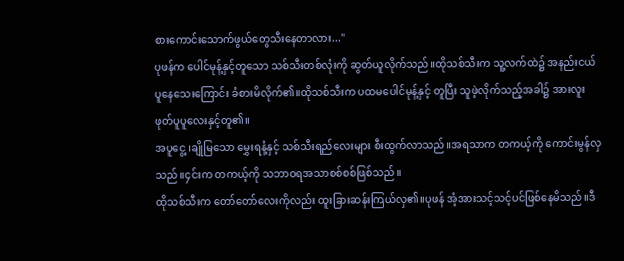စားကောင်းသောက်ဖွယ်တွေသီးနေတာလား..."
ပုဖန်က ပေါင်မုန့်နှင့်တူသော သစ်သီးတစ်လုံးကို ဆွတ်ယူလိုက်သည်။ထိုသစ်သီးက သူ့လက်ထဲ၌ အနည်းငယ်ပူနေသေးကြောင်း ခံစားမိလိုက်၏။ထိုသစ်သီးက ပထမပေါင်မုန့်နှင့် တူပြီး သူဖဲ့လိုက်သည့်အခါ၌ အားလူးဖုတ်ပူပူလေးနှင့်တူ၏။
အပူငွေ့ ၊ချိုမြသော မွှေးရနံ့နှင့် သစ်သီးရည်လေးများ စီးထွက်လာသည်။အရသာက တကယ့်ကို ကောင်းမွန်လှသည်။၄င်းက တကယ့်ကို သဘာဝရအသာစစ်စစ်ဖြစ်သည်။
ထိုသစ်သီးက တော်တော်လေးကိုလည်း ထူးခြားဆန်းကြယ်လှ၏။ပုဖန် အံ့အားသင့်သင့်ပင်ဖြစ်နေမိသည်။ဒီ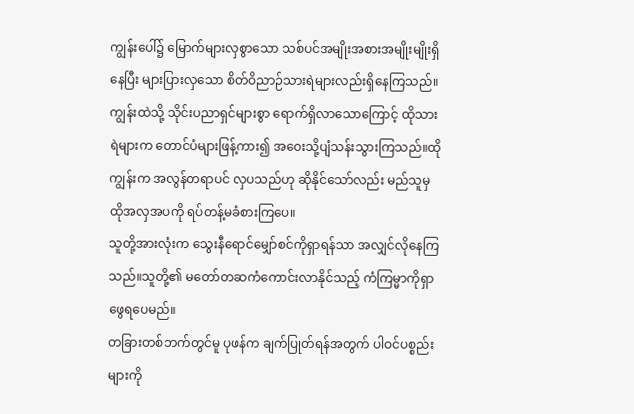ကျွန်းပေါ်၌ မြောက်များလှစွာသော သစ်ပင်အမျိုးအစားအမျိုးမျိုးရှိနေပြီး များပြားလှသော စိတ်ဝိညာဉ်သားရဲများလည်းရှိနေကြသည်။
ကျွန်းထဲသို့ သိုင်းပညာရှင်များစွာ ရောက်ရှိလာသောကြောင့် ထိုသားရဲများက တောင်ပံများဖြန့်ကား၍ အဝေးသို့ပျံသန်းသွားကြသည်။ထိုကျွန်းက အလွန်တရာပင် လှပသည်ဟု ဆိုနိုင်သော်လည်း မည်သူမှ ထိုအလှအပကို ရပ်တန့်မခံစားကြပေ။
သူတို့အားလုံးက သွေးနီရောင်မျှော်စင်ကိုရှာရန်သာ အလျှင်လိုနေကြသည်။သူတို့၏ မတော်တဆကံကောင်းလာနိုင်သည့် ကံကြမ္မာကိုရှာဖွေရပေမည်။
တခြားတစ်ဘက်တွင်မူ ပုဖန်က ချက်ပြုတ်ရန်အတွက် ပါဝင်ပစ္စည်းများကို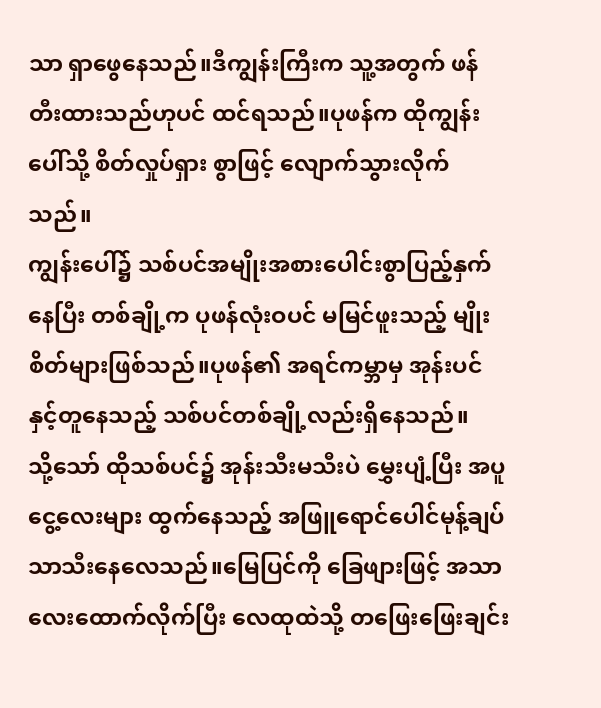သာ ရှာဖွေနေသည်။ဒီကျွန်းကြီးက သူ့အတွက် ဖန်တီးထားသည်ဟုပင် ထင်ရသည်။ပုဖန်က ထိုကျွန်းပေါ်သို့ စိတ်လှုပ်ရှား စွာဖြင့် လျောက်သွားလိုက်သည်။
ကျွန်းပေါ်၌ သစ်ပင်အမျိုးအစားပေါင်းစွာပြည့်နှက်နေပြီး တစ်ချို့က ပုဖန်လုံးဝပင် မမြင်ဖူးသည့် မျိုးစိတ်များဖြစ်သည်။ပုဖန်၏ အရင်ကမ္ဘာမှ အုန်းပင်နှင့်တူနေသည့် သစ်ပင်တစ်ချို့လည်းရှိနေသည်။
သို့သော် ထိုသစ်ပင်၌ အုန်းသီးမသီးပဲ မွှေးပျံ့ပြီး အပူငွေ့လေးများ ထွက်နေသည့် အဖြူရောင်ပေါင်မုန့်ချပ်သာသီးနေလေသည်။မြေပြင်ကို ခြေဖျားဖြင့် အသာလေးထောက်လိုက်ပြီး လေထုထဲသို့ တဖြေးဖြေးချင်း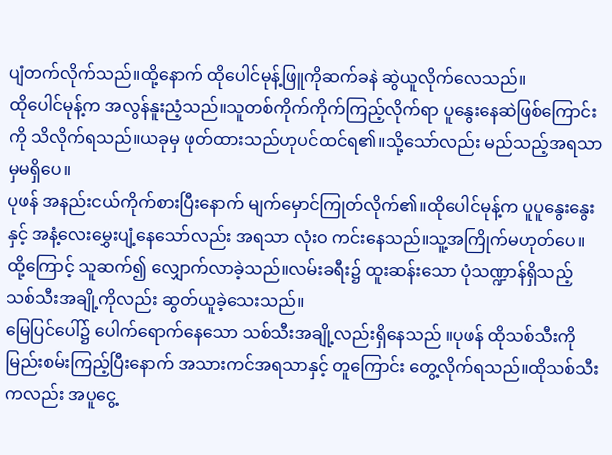ပျံတက်လိုက်သည်။ထို့နောက် ထိုပေါင်မုန့်ဖြူကိုဆက်ခနဲ ဆွဲယူလိုက်လေသည်။
ထိုပေါင်မုန့်က အလွန်နူးညံ့သည်။သူတစ်ကိုက်ကိုက်ကြည့်လိုက်ရာ ပူနွေးနေဆဲဖြစ်ကြောင်းကို သိလိုက်ရသည်။ယခုမှ ဖုတ်ထားသည်ဟုပင်ထင်ရ၏။သို့သော်လည်း မည်သည့်အရသာမှမရှိပေ။
ပုဖန် အနည်းငယ်ကိုက်စားပြီးနောက် မျက်မှောင်ကြုတ်လိုက်၏။ထိုပေါင်မုန့်က ပူပူနွေးနွေးနှင့် အနံ့လေးမွှေးပျံ့နေသော်လည်း အရသာ လုံးဝ ကင်းနေသည်။သူ့အကြိုက်မဟုတ်ပေ။
ထို့ကြောင့် သူဆက်၍ လျှောက်လာခဲ့သည်။လမ်းခရီး၌ ထူးဆန်းသော ပုံသဏ္ဍာန်ရှိသည့် သစ်သီးအချို့ကိုလည်း ဆွတ်ယူခဲ့သေးသည်။
မြေပြင်ပေါ်၌ ပေါက်ရောက်နေသော သစ်သီးအချို့လည်းရှိနေသည် ။ပုဖန် ထိုသစ်သီးကို မြည်းစမ်းကြည့်ပြီးနောက် အသားကင်အရသာနှင့် တူကြောင်း တွေ့လိုက်ရသည်။ထိုသစ်သီးကလည်း အပူငွေ့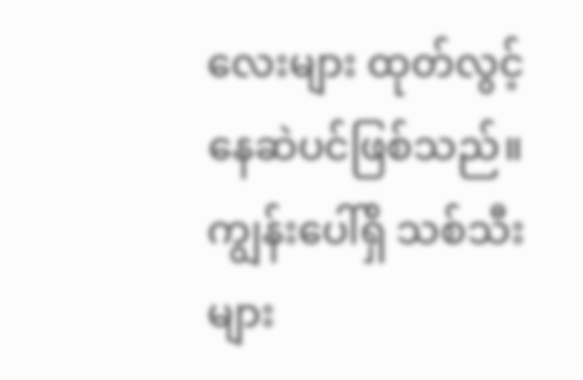လေးများ ထုတ်လွင့်နေဆဲပင်ဖြစ်သည်။
ကျွန်းပေါ်ရှိ သစ်သီးများ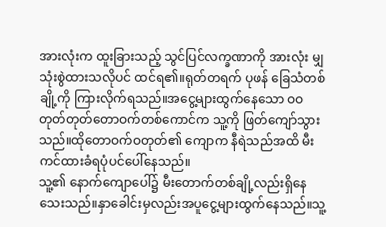အားလုံးက ထူးခြားသည့် သွင်ပြင်လက္ခဏာကို အားလုံး မျှသုံးစွဲထားသလိုပင် ထင်ရ၏။ရုတ်တရက် ပုဖန် ခြေသံတစ်ချို့ကို ကြားလိုက်ရသည်။အငွေ့များထွက်နေသော ဝဝတုတ်တုတ်တောဝက်တစ်ကောင်က သူ့ကို ဖြတ်ကျော်သွားသည်။ထိုတောဝက်ဝတုတ်၏ ကျောက နီရဲသည်အထိ မီးကင်ထားခံရပုံပင်ပေါ်နေသည်။
သူ့၏ နောက်ကျောပေါ်၌ မီးတောက်တစ်ချို့လည်းရှိနေသေးသည်။နှာခေါင်းမှလည်းအပူငွေ့များထွက်နေသည်။သူ့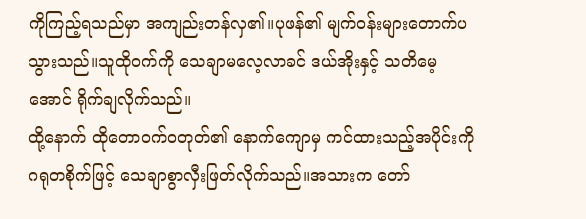ကိုကြည့်ရသည်မှာ အကျည်းတန်လှ၏။ပုဖန်၏ မျက်ဝန်းများတောက်ပသွားသည်။သူထိုဝက်ကို သေချာမလေ့လာခင် ဒယ်အိုးနှင့် သတိမေ့အောင် ရိုက်ချလိုက်သည်။
ထို့နောက် ထိုတောဝက်ဝတုတ်၏ နောက်ကျောမှ ကင်ထားသည့်အပိုင်းကို ဂရုတစိုက်ဖြင့် သေချာစွာလှီးဖြတ်လိုက်သည်။အသားက တော်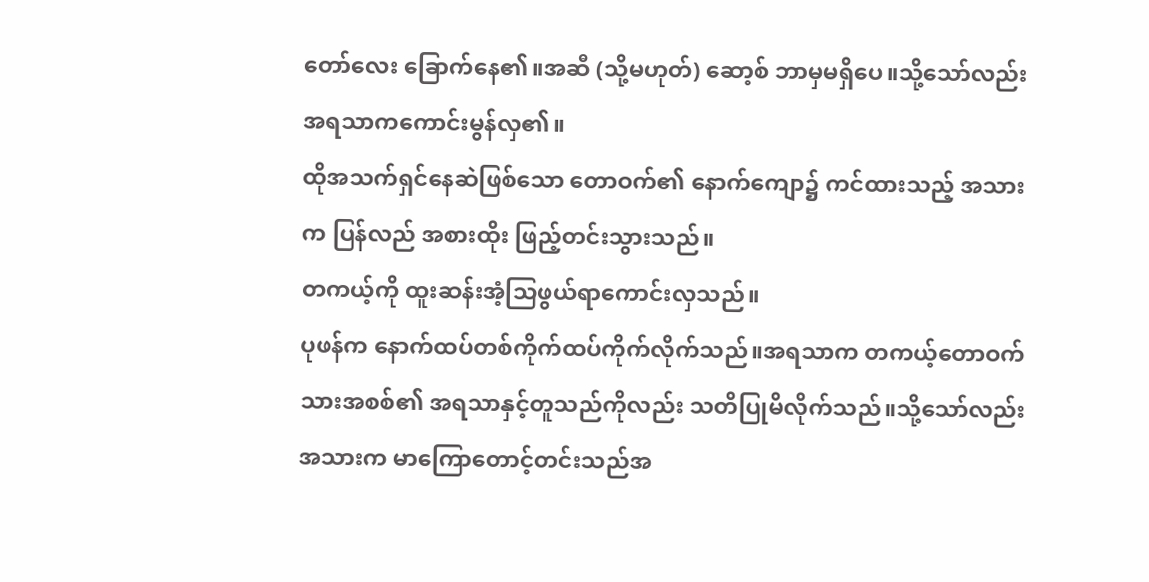တော်လေး ခြောက်နေ၏။အဆီ (သို့မဟုတ်) ဆော့စ် ဘာမှမရှိပေ။သို့သော်လည်း အရသာကကောင်းမွန်လှ၏။
ထိုအသက်ရှင်နေဆဲဖြစ်သော တောဝက်၏ နောက်ကျော၌ ကင်ထားသည့် အသားက ပြန်လည် အစားထိုး ဖြည့်တင်းသွားသည်။
တကယ့်ကို ထူးဆန်းအံ့သြဖွယ်ရာကောင်းလှသည်။
ပုဖန်က နောက်ထပ်တစ်ကိုက်ထပ်ကိုက်လိုက်သည်။အရသာက တကယ့်တောဝက်သားအစစ်၏ အရသာနှင့်တူသည်ကိုလည်း သတိပြုမိလိုက်သည်။သို့သော်လည်း အသားက မာကြောတောင့်တင်းသည်အ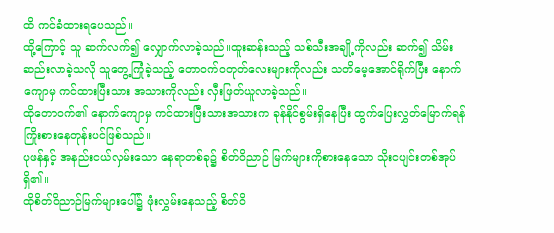ထိ ကင်ခံထားရပေသည်။
ထို့ကြောင့် သူ ဆက်လက်၍ လျှောက်လာခဲ့သည်။ထူးဆန်းသည့် သစ်သီးအချို့ကိုလည်း ဆက်၍ သိမ်းဆည်းလာခဲ့သလို သူတွေ့ကြုံခဲ့သည့် တောဝက်ဝတုတ်လေးများကိုလည်း သတိမေ့အောင်ရိုက်ပြီး နောက်ကျောမှ ကင်ထားပြီးသား အသားကိုလည်း လှီးဖြတ်ယူလာခဲ့သည်။
ထိုတောဝက်၏ နောက်ကျောမှ ကင်ထားပြီးသားအသားက ခုန်နိုင်စွမ်းရှိနေပြီး ထွက်ပြေးလွှတ်မြောက်ရန် ကြိုးစားနေတုန်းပင်ဖြစ်သည်။
ပုဖန်နှင့် အနည်းငယ်လှမ်းသော နေရာတစ်ခု၌ စိတ်ဝိညာဉ် မြက်များကိုစားနေသော သိုးငပျင်းတစ်အုပ်ရှိ၏။
ထိုစိတ်ဝိညာဉ်မြက်များပေါ်၌ ဖုံးလွှမ်းနေသည့် စိတ်ဝိ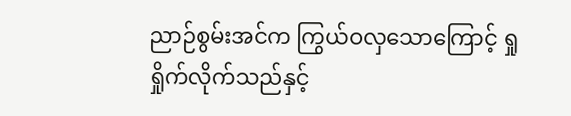ညာဉ်စွမ်းအင်က ကြွယ်ဝလှသောကြောင့် ရှုရှိုက်လိုက်သည်နှင့်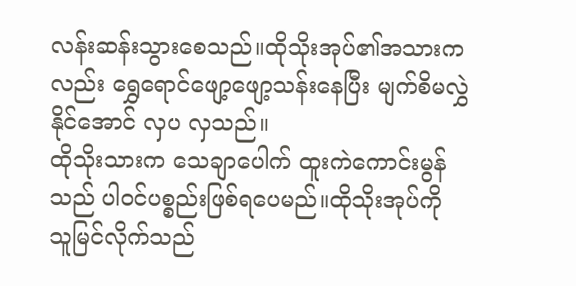လန်းဆန်းသွားစေသည်။ထိုသိုးအုပ်၏အသားကလည်း ရွှေရောင်ဖျော့ဖျော့သန်းနေပြီး မျက်စိမလွှဲနိုင်အောင် လှပ လှသည်။
ထိုသိုးသားက သေချာပေါက် ထူးကဲကောင်းမွန်သည် ပါဝင်ပစ္စည်းဖြစ်ရပေမည်။ထိုသိုးအုပ်ကို သူမြင်လိုက်သည်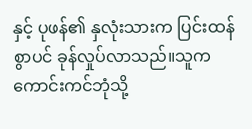နှင့် ပုဖန်၏ နှလုံးသားက ပြင်းထန်စွာပင် ခုန်လှုပ်လာသည်။သူက ကောင်းကင်ဘုံသို့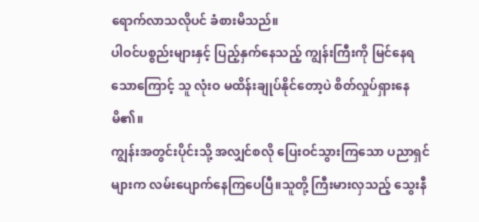ရောက်လာသလိုပင် ခံစားမိသည်။
ပါဝင်ပစ္စည်းများနှင့် ပြည့်နှက်နေသည့် ကျွန်းကြီးကို မြင်နေရသောကြောင့် သူ လုံးဝ မထိန်းချုပ်နိုင်တော့ပဲ စိတ်လှုပ်ရှားနေမိ၏။
ကျွန်းအတွင်းပိုင်းသို့ အလျှင်စလို ပြေးဝင်သွားကြသော ပညာရှင်များက လမ်းပျောက်နေကြပေပြီ။သူတို့ ကြီးမားလှသည့် သွေးနီ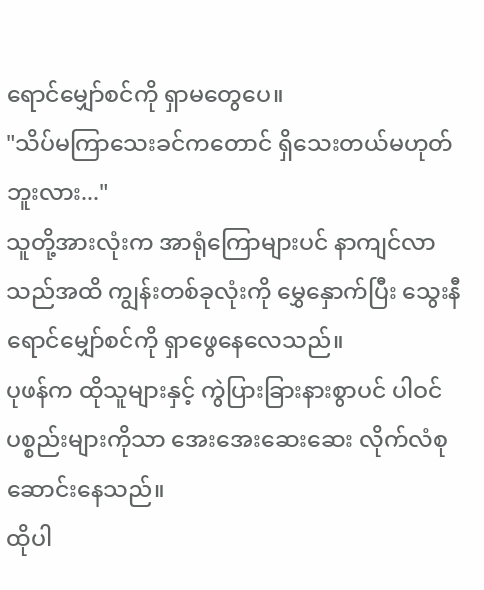ရောင်မျှော်စင်ကို ရှာမတွေပေ။
"သိပ်မကြာသေးခင်ကတောင် ရှိသေးတယ်မဟုတ်ဘူးလား..."
သူတို့အားလုံးက အာရုံကြောများပင် နာကျင်လာသည်အထိ ကျွန်းတစ်ခုလုံးကို မွှေနှောက်ပြီး သွေးနီရောင်မျှော်စင်ကို ရှာဖွေနေလေသည်။
ပုဖန်က ထိုသူများနှင့် ကွဲပြားခြားနားစွာပင် ပါဝင်ပစ္စည်းများကိုသာ အေးအေးဆေးဆေး လိုက်လံစုဆောင်းနေသည်။
ထိုပါ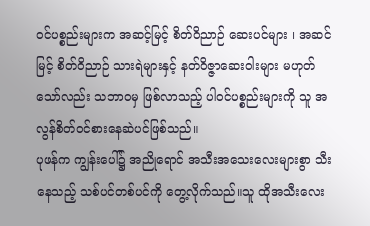ဝင်ပစ္စည်းများက အဆင့်မြင့် စိတ်ဝိညာဉ် ဆေးပင်များ ၊ အဆင်မြင့် စိတ်ဝိညာဉ် သားရဲများနှင့် နတ်ဝိဇ္ဇာဆေးဝါးများ မဟုတ်သော်လည်း သဘာဝမှ ဖြစ်လာသည့် ပါဝင်ပစ္စည်းများကို သူ အလွန်စိတ်ဝင်စားနေဆဲပင်ဖြစ်သည်။
ပုဖန်က ကျွန်းပေါ်၌ အညိုရောင် အသီးအသေးလေးများစွာ သီးနေသည့် သစ်ပင်တစ်ပင်ကို တွေ့လိုက်သည်။သူ ထိုအသီးလေး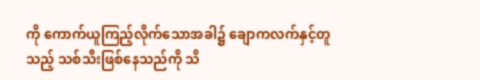ကို ကောက်ယူကြည့်လိုက်သောအခါ၌ ချောကလက်နှင့်တူသည့် သစ်သီးဖြစ်နေသည်ကို သိ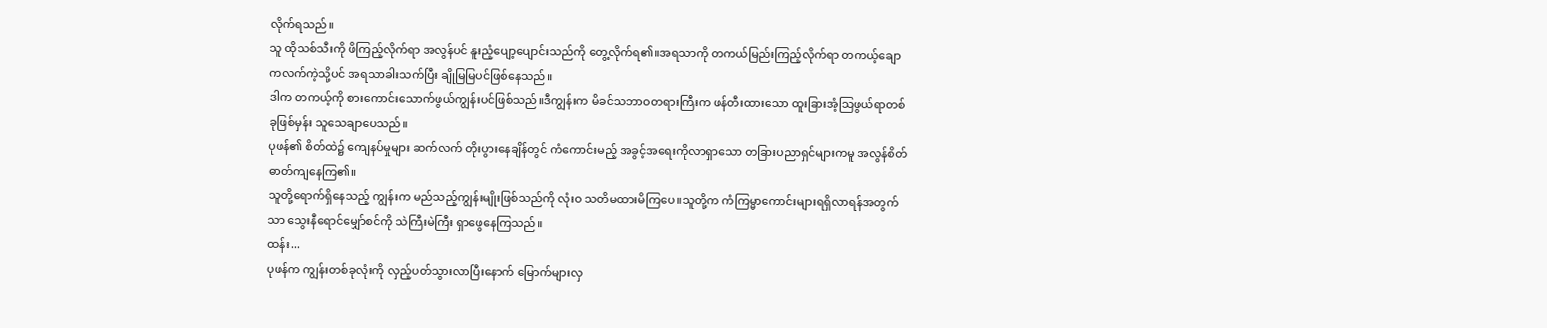လိုက်ရသည်။
သူ ထိုသစ်သီးကို ဖိကြည့်လိုက်ရာ အလွန်ပင် နူးညံ့ပျော့ပျောင်းသည်ကို တွေ့လိုက်ရ၏။အရသာကို တကယ်မြည်းကြည့်လိုက်ရာ တကယ့်ချောကလက်ကဲ့သို့ပင် အရသာခါးသက်ပြီး ချိုမြမြပင်ဖြစ်နေသည်။
ဒါက တကယ့်ကို စားကောင်းသောက်ဖွယ်ကျွန်းပင်ဖြစ်သည်။ဒီကျွန်းက မိခင်သဘာဝတရားကြီးက ဖန်တီးထားသော ထူးခြားအံ့သြဖွယ်ရာတစ်ခုဖြစ်မှန်း သူသေချာပေသည်။
ပုဖန်၏ စိတ်ထဲ၌ ကျေနပ်မှုများ ဆက်လက် တိုးပွားနေချိန်တွင် ကံကောင်းမည့် အခွင့်အရေးကိုလာရှာသော တခြားပညာရှင်များကမူ အလွန်စိတ်ဓာတ်ကျနေကြ၏။
သူတို့ရောက်ရှိနေသည့် ကျွန်းက မည်သည့်ကျွန်းမျိုးဖြစ်သည်ကို လုံးဝ သတိမထားမိကြပေ။သူတို့က ကံကြမ္မာကောင်းများရရှိလာရန်အတွက်သာ သွေးနီရောင်မျှော်စင်ကို သဲကြီးမဲကြီး ရှာဖွေနေကြသည်။
ထန်း...
ပုဖန်က ကျွန်းတစ်ခုလုံးကို လှည့်ပတ်သွားလာပြီးနောက် မြောက်များလှ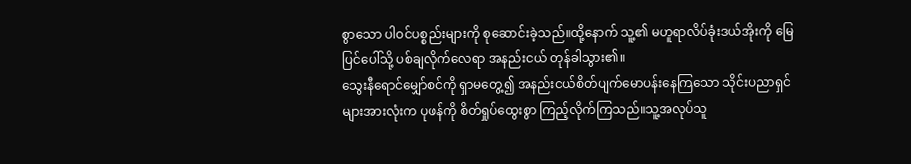စွာသော ပါဝင်ပစ္စည်းများကို စုဆောင်းခဲ့သည်။ထို့နောက် သူ့၏ မဟူရာလိပ်ခုံးဒယ်အိုးကို မြေပြင်ပေါ်သို့ ပစ်ချလိုက်လေရာ အနည်းငယ် တုန်ခါသွား၏။
သွေးနီရောင်မျှော်စင်ကို ရှာမတွေ့၍ အနည်းငယ်စိတ်ပျက်မောပန်းနေကြသော သိုင်းပညာရှင်များအားလုံးက ပုဖန်ကို စိတ်ရှုပ်ထွေးစွာ ကြည့်လိုက်ကြသည်။သူ့အလုပ်သူ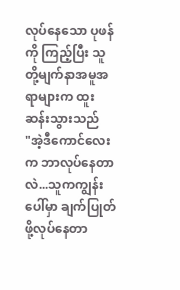လုပ်နေသော ပုဖန်ကို ကြည့်ပြီး သူတို့မျက်နာအမူအရာများက ထူးဆန်းသွားသည်
"အဲ့ဒီကောင်လေးက ဘာလုပ်နေတာလဲ...သူကကျွန်းပေါ်မှာ ချက်ပြုတ်ဖို့လုပ်နေတာ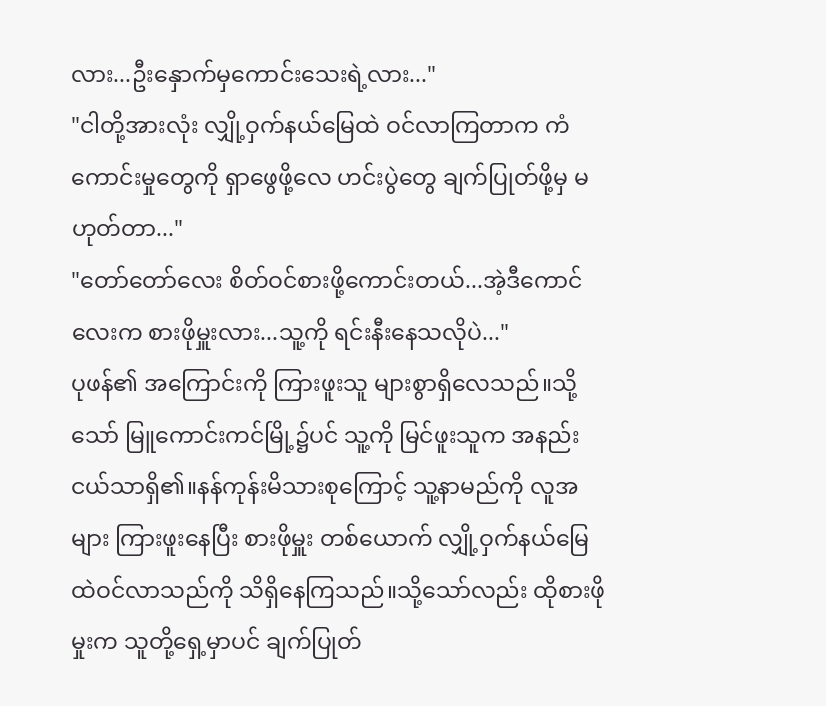လား...ဦးနှောက်မှကောင်းသေးရဲ့လား..."
"ငါတို့အားလုံး လျှို့ဝှက်နယ်မြေထဲ ဝင်လာကြတာက ကံကောင်းမှုတွေကို ရှာဖွေဖို့လေ ဟင်းပွဲတွေ ချက်ပြုတ်ဖို့မှ မဟုတ်တာ..."
"တော်တော်လေး စိတ်ဝင်စားဖို့ကောင်းတယ်...အဲ့ဒီကောင်လေးက စားဖိုမှူးလား...သူ့ကို ရင်းနီးနေသလိုပဲ..."
ပုဖန်၏ အကြောင်းကို ကြားဖူးသူ များစွာရှိလေသည်။သို့သော် မြူကောင်းကင်မြို့၌ပင် သူ့ကို မြင်ဖူးသူက အနည်းငယ်သာရှိ၏။နန်ကုန်းမိသားစုကြောင့် သူ့နာမည်ကို လူအများ ကြားဖူးနေပြီး စားဖိုမှူး တစ်ယောက် လျှို့ဝှက်နယ်မြေထဲဝင်လာသည်ကို သိရှိနေကြသည်။သို့သော်လည်း ထိုစားဖိုမှုးက သူတို့ရှေ့မှာပင် ချက်ပြုတ်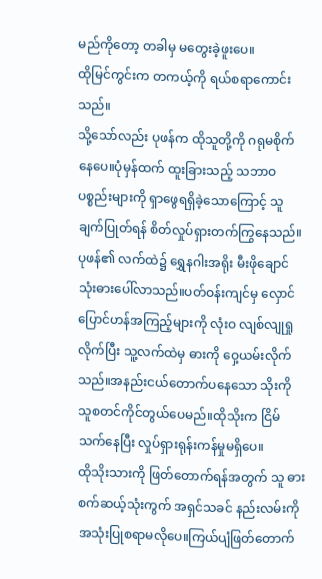မည်ကိုတော့ တခါမှ မတွေးခဲ့ဖူးပေ။
ထိုမြင်ကွင်းက တကယ့်ကို ရယ်စရာကောင်းသည်။
သို့သော်လည်း ပုဖန်က ထိုသူတို့ကို ဂရုမစိုက်နေပေ။ပုံမှန်ထက် ထူးခြားသည့် သဘာဝပစ္စည်းများကို ရှာဖွေရရှိခဲ့သောကြောင့် သူချက်ပြုတ်ရန် စိတ်လှုပ်ရှားတက်ကြွနေသည်။
ပုဖန်၏ လက်ထဲ၌ ရွှေနဂါးအရိုး မီးဖိုချောင်သုံးဓားပေါ်လာသည်။ပတ်ဝန်းကျင်မှ လှောင်ပြောင်ဟန်အကြည့်များကို လုံးဝ လျစ်လျုရှုလိုက်ပြီး သူ့လက်ထဲမှ ဓားကို ဝှေ့ယမ်းလိုက်သည်။အနည်းငယ်တောက်ပနေသော သိုးကို သူစတင်ကိုင်တွယ်ပေမည်။ထိုသိုးက ငြိမ်သက်နေပြီး လှုပ်ရှားရုန်းကန်မှုမရှိပေ။
ထိုသိုးသားကို ဖြတ်တောက်ရန်အတွက် သူ ဓားစက်ဆယ့်သုံးကွက် အရှင်သခင် နည်းလမ်းကို အသုံးပြုစရာမလိုပေ။ကြယ်ပျံဖြတ်တောက်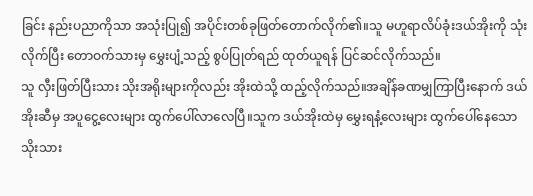ခြင်း နည်းပညာကိုသာ အသုံးပြု၍ အပိုင်းတစ်ခုဖြတ်တောက်လိုက်၏။သူ မဟူရာလိပ်ခုံးဒယ်အိုးကို သုံးလိုက်ပြီး တောဝက်သားမှ မွှေးပျံ့သည့် စွပ်ပြုတ်ရည် ထုတ်ယူရန် ပြင်ဆင်လိုက်သည်။
သူ လှီးဖြတ်ပြီးသား သိုးအရိုးများကိုလည်း အိုးထဲသို့ ထည့်လိုက်သည်။အချိန်ခဏမျှကြာပြီးနောက် ဒယ်အိုးဆီမှ အပူငွေ့လေးများ ထွက်ပေါ်လာလေပြီ။သူက ဒယ်အိုးထဲမှ မွှေးရနံ့လေးများ ထွက်ပေါ်နေသော သိုးသား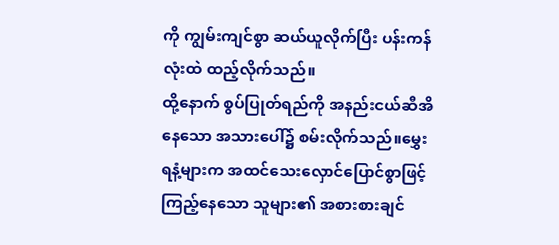ကို ကျွမ်းကျင်စွာ ဆယ်ယူလိုက်ပြီး ပန်းကန်လုံးထဲ ထည့်လိုက်သည်။
ထို့နောက် စွပ်ပြုတ်ရည်ကို အနည်းငယ်ဆီအိနေသော အသားပေါ်၌ စမ်းလိုက်သည်။မွှေးရနံ့များက အထင်သေးလှောင်ပြောင်စွာဖြင့် ကြည့်နေသော သူများ၏ အစားစားချင်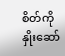စိတ်ကို နှိုးဆော်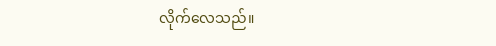လိုက်လေသည်။